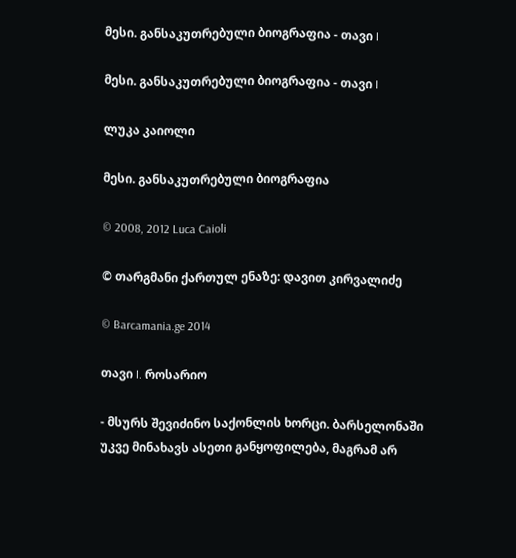მესი. განსაკუთრებული ბიოგრაფია - თავი I

მესი. განსაკუთრებული ბიოგრაფია - თავი I

ლუკა კაიოლი

მესი. განსაკუთრებული ბიოგრაფია

© 2008, 2012 Luca Caioli

© თარგმანი ქართულ ენაზე: დავით კირვალიძე

© Barcamania.ge 2014

თავი I. როსარიო

- მსურს შევიძინო საქონლის ხორცი. ბარსელონაში უკვე მინახავს ასეთი განყოფილება, მაგრამ არ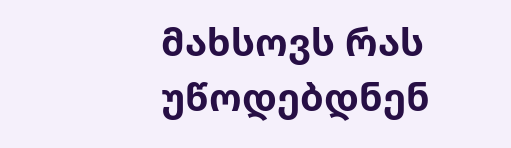მახსოვს რას უწოდებდნენ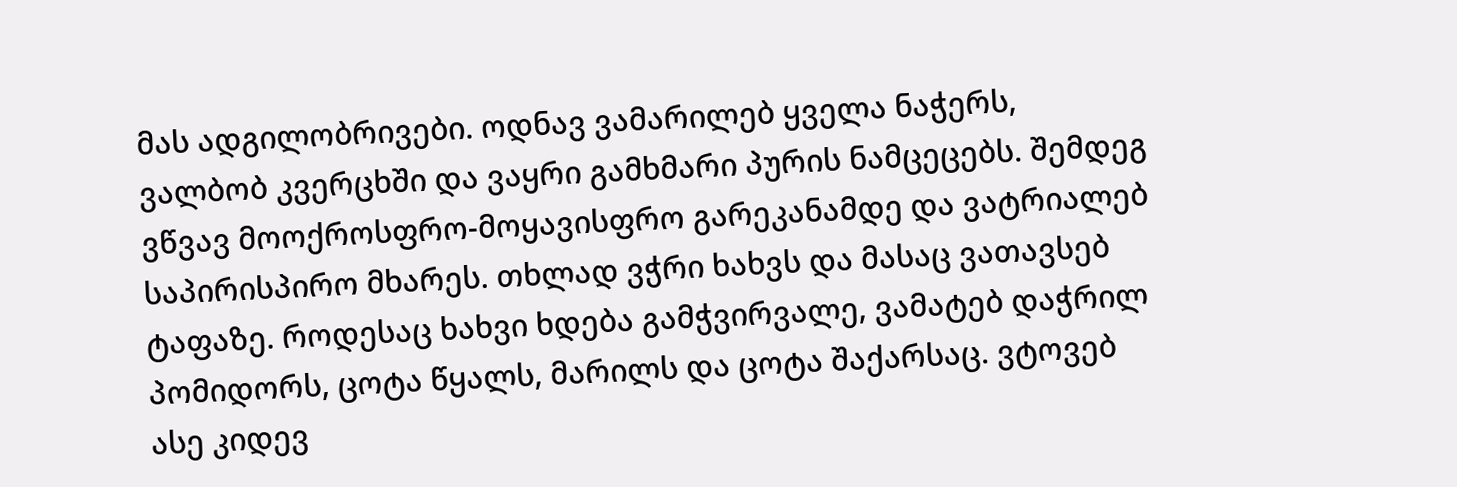მას ადგილობრივები. ოდნავ ვამარილებ ყველა ნაჭერს, ვალბობ კვერცხში და ვაყრი გამხმარი პურის ნამცეცებს. შემდეგ ვწვავ მოოქროსფრო-მოყავისფრო გარეკანამდე და ვატრიალებ საპირისპირო მხარეს. თხლად ვჭრი ხახვს და მასაც ვათავსებ ტაფაზე. როდესაც ხახვი ხდება გამჭვირვალე, ვამატებ დაჭრილ პომიდორს, ცოტა წყალს, მარილს და ცოტა შაქარსაც. ვტოვებ ასე კიდევ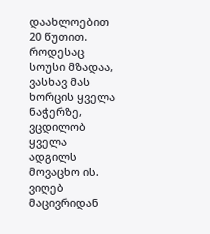დაახლოებით 20 წუთით. როდესაც სოუსი მზადაა, ვასხავ მას ხორცის ყველა ნაჭერზე, ვცდილობ ყველა ადგილს მოვაცხო ის. ვიღებ მაცივრიდან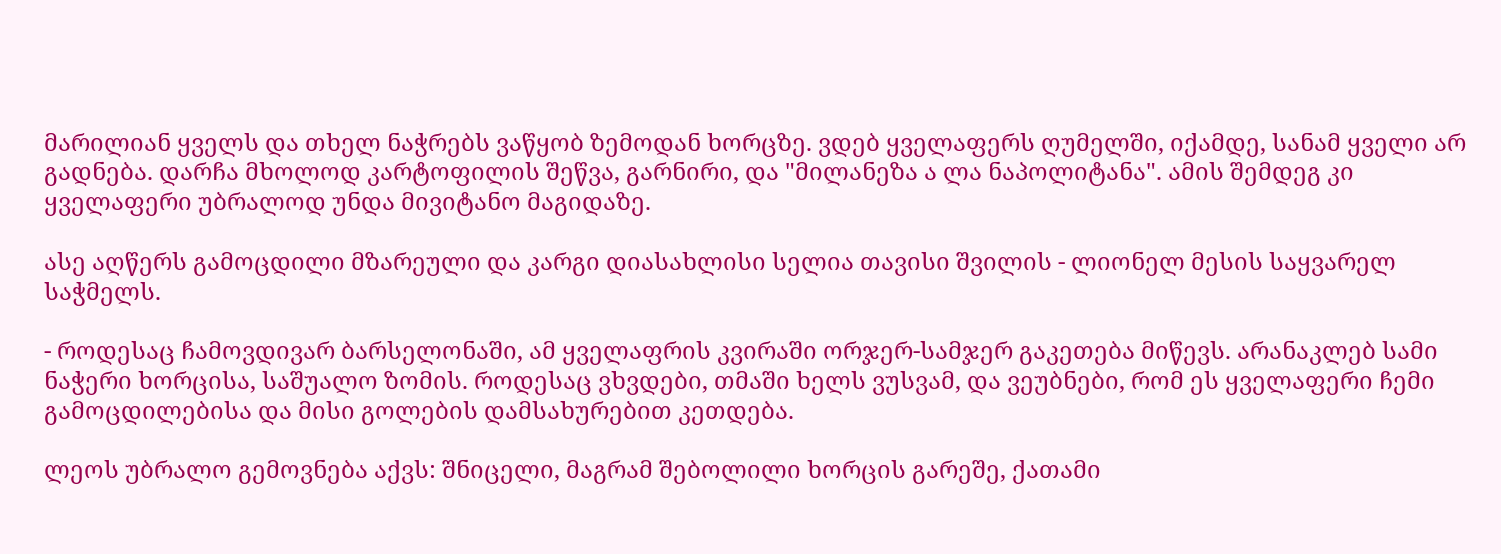მარილიან ყველს და თხელ ნაჭრებს ვაწყობ ზემოდან ხორცზე. ვდებ ყველაფერს ღუმელში, იქამდე, სანამ ყველი არ გადნება. დარჩა მხოლოდ კარტოფილის შეწვა, გარნირი, და "მილანეზა ა ლა ნაპოლიტანა". ამის შემდეგ კი ყველაფერი უბრალოდ უნდა მივიტანო მაგიდაზე.

ასე აღწერს გამოცდილი მზარეული და კარგი დიასახლისი სელია თავისი შვილის - ლიონელ მესის საყვარელ საჭმელს.

- როდესაც ჩამოვდივარ ბარსელონაში, ამ ყველაფრის კვირაში ორჯერ-სამჯერ გაკეთება მიწევს. არანაკლებ სამი ნაჭერი ხორცისა, საშუალო ზომის. როდესაც ვხვდები, თმაში ხელს ვუსვამ, და ვეუბნები, რომ ეს ყველაფერი ჩემი გამოცდილებისა და მისი გოლების დამსახურებით კეთდება.

ლეოს უბრალო გემოვნება აქვს: შნიცელი, მაგრამ შებოლილი ხორცის გარეშე, ქათამი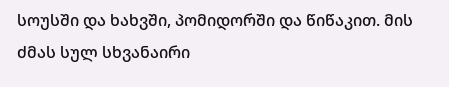სოუსში და ხახვში, პომიდორში და წიწაკით. მის ძმას სულ სხვანაირი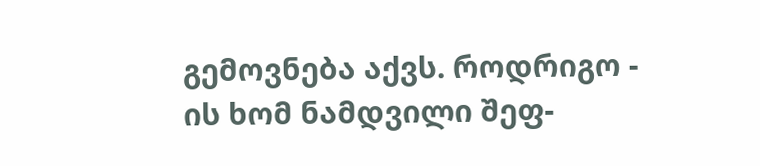გემოვნება აქვს. როდრიგო - ის ხომ ნამდვილი შეფ-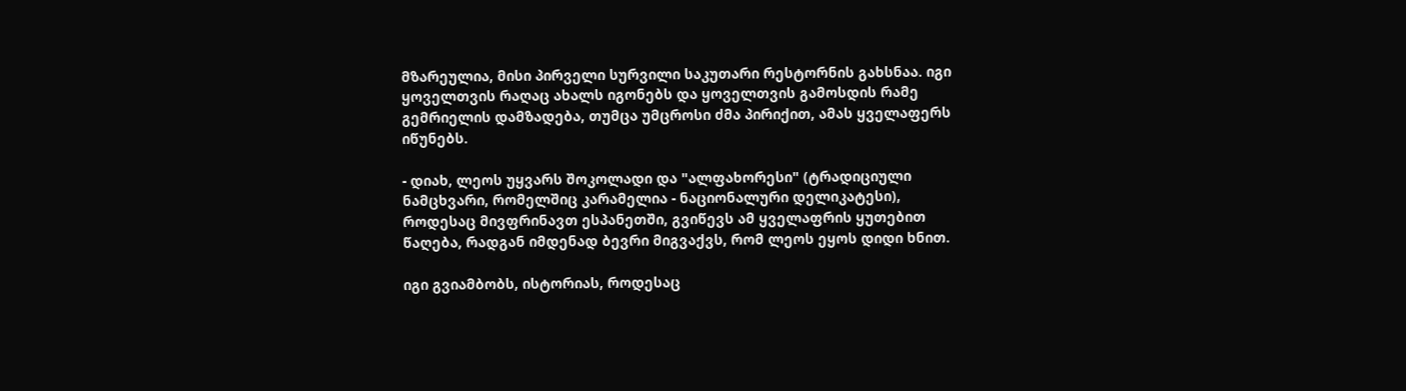მზარეულია, მისი პირველი სურვილი საკუთარი რესტორნის გახსნაა. იგი ყოველთვის რაღაც ახალს იგონებს და ყოველთვის გამოსდის რამე გემრიელის დამზადება, თუმცა უმცროსი ძმა პირიქით, ამას ყველაფერს იწუნებს.

- დიახ, ლეოს უყვარს შოკოლადი და "ალფახორესი" (ტრადიციული ნამცხვარი, რომელშიც კარამელია - ნაციონალური დელიკატესი), როდესაც მივფრინავთ ესპანეთში, გვიწევს ამ ყველაფრის ყუთებით წაღება, რადგან იმდენად ბევრი მიგვაქვს, რომ ლეოს ეყოს დიდი ხნით.

იგი გვიამბობს, ისტორიას, როდესაც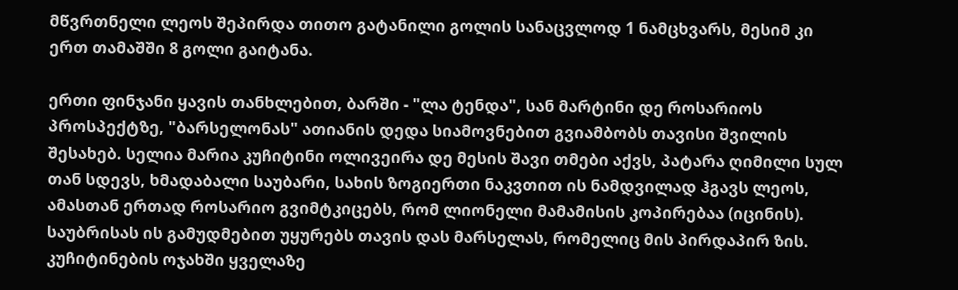მწვრთნელი ლეოს შეპირდა თითო გატანილი გოლის სანაცვლოდ 1 ნამცხვარს, მესიმ კი ერთ თამაშში 8 გოლი გაიტანა.

ერთი ფინჯანი ყავის თანხლებით, ბარში - "ლა ტენდა", სან მარტინი დე როსარიოს პროსპექტზე, "ბარსელონას" ათიანის დედა სიამოვნებით გვიამბობს თავისი შვილის შესახებ. სელია მარია კუჩიტინი ოლივეირა დე მესის შავი თმები აქვს, პატარა ღიმილი სულ თან სდევს, ხმადაბალი საუბარი, სახის ზოგიერთი ნაკვთით ის ნამდვილად ჰგავს ლეოს, ამასთან ერთად როსარიო გვიმტკიცებს, რომ ლიონელი მამამისის კოპირებაა (იცინის). საუბრისას ის გამუდმებით უყურებს თავის დას მარსელას, რომელიც მის პირდაპირ ზის. კუჩიტინების ოჯახში ყველაზე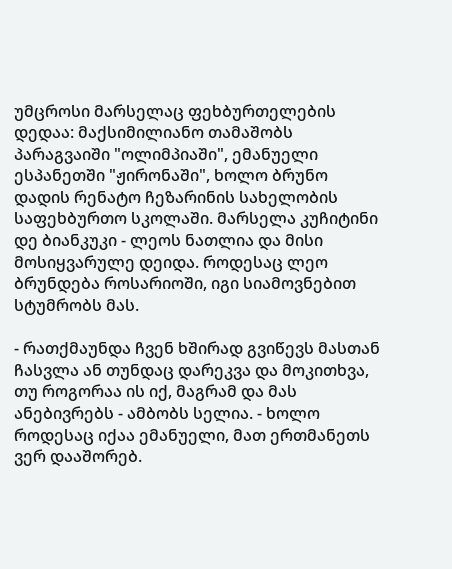უმცროსი მარსელაც ფეხბურთელების დედაა: მაქსიმილიანო თამაშობს პარაგვაიში "ოლიმპიაში", ემანუელი ესპანეთში "ჟირონაში", ხოლო ბრუნო დადის რენატო ჩეზარინის სახელობის საფეხბურთო სკოლაში. მარსელა კუჩიტინი დე ბიანკუკი - ლეოს ნათლია და მისი მოსიყვარულე დეიდა. როდესაც ლეო ბრუნდება როსარიოში, იგი სიამოვნებით სტუმრობს მას.

- რათქმაუნდა ჩვენ ხშირად გვიწევს მასთან ჩასვლა ან თუნდაც დარეკვა და მოკითხვა, თუ როგორაა ის იქ, მაგრამ და მას ანებივრებს - ამბობს სელია. - ხოლო როდესაც იქაა ემანუელი, მათ ერთმანეთს ვერ დააშორებ.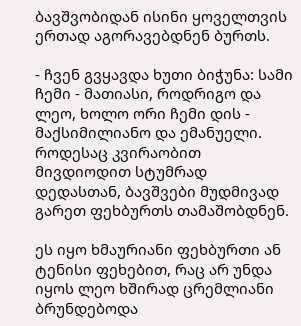ბავშვობიდან ისინი ყოველთვის ერთად აგორავებდნენ ბურთს.

- ჩვენ გვყავდა ხუთი ბიჭუნა: სამი ჩემი - მათიასი, როდრიგო და ლეო, ხოლო ორი ჩემი დის - მაქსიმილიანო და ემანუელი. როდესაც კვირაობით მივდიოდით სტუმრად დედასთან, ბავშვები მუდმივად გარეთ ფეხბურთს თამაშობდნენ.

ეს იყო ხმაურიანი ფეხბურთი ან ტენისი ფეხებით, რაც არ უნდა იყოს ლეო ხშირად ცრემლიანი ბრუნდებოდა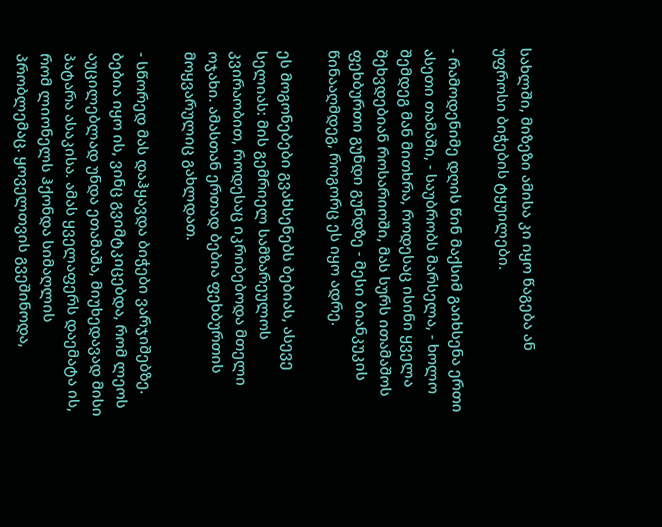სახლში, მიზეზი ამისა კი იყო წაგება ან უფროსი ბიჭების ტყუილები.

- რამოდენიმე დღის წინ მაქსიმ გაიხსენა ერთი ასეთი თამაში, - საუბრობს მარსელა, - ხოლო შემდეგ მან მითხრა, როდესაც ისინი ყველა შეხვდებიან როსარიოში, მას სურს ითამაშოს ფეხბურთი გუნდი გუნდზე - მესი ბიანკუკის წინააღმდეგ, როგორც ეს იყო ადრე.

ეს მოგონებები გვახსენებს ბებიას, ასევე სელიას: მის გემრიელ სამზარეულოს კვირაობით, როდესაც იკრიბებოდა მთელი ოჯახი. ამასთან ერთად ბებია ფეხბურთის მოყვარულიც გახლდათ.

- სწორედ მას დაჰყავდა ბიჭები ვარჯიშებზე. ბებია იყო ის, ვინც გვიმტკიცებდა, რომ ლეოს აუცილებლად უნდა ეთამაშა, მიუხედავად მისი პატარა ასაკისა. ამას ყველაფერს დაემატა ის, რომ ლიონელს ჰქონდა სიმაღლის პრობლემაც. ყოველთვის გვეშინოდა,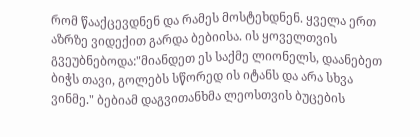რომ წააქცევდნენ და რამეს მოსტეხდნენ. ყველა ერთ აზრზე ვიდექით გარდა ბებიისა. ის ყოველთვის გვეუბნებოდა:"მიანდეთ ეს საქმე ლიონელს, დაანებეთ ბიჭს თავი, გოლებს სწორედ ის იტანს და არა სხვა ვინმე." ბებიამ დაგვითანხმა ლეოსთვის ბუცების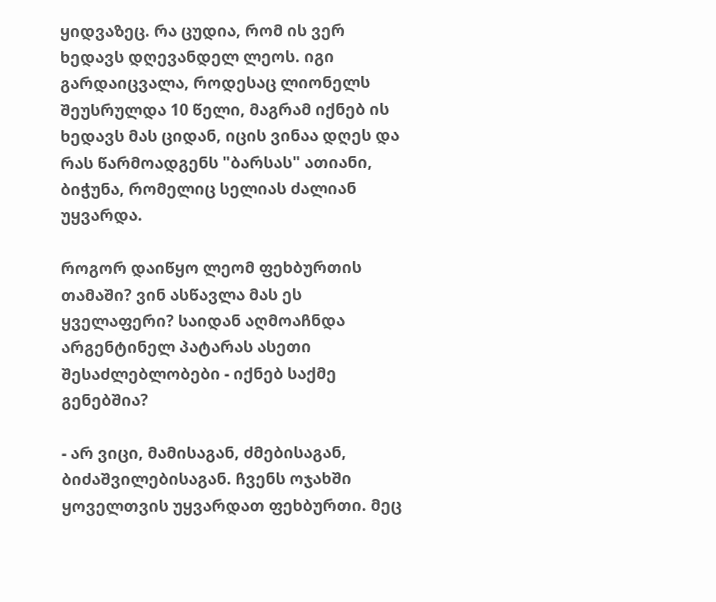ყიდვაზეც. რა ცუდია, რომ ის ვერ ხედავს დღევანდელ ლეოს. იგი გარდაიცვალა, როდესაც ლიონელს შეუსრულდა 10 წელი, მაგრამ იქნებ ის ხედავს მას ციდან, იცის ვინაა დღეს და რას წარმოადგენს "ბარსას" ათიანი, ბიჭუნა, რომელიც სელიას ძალიან უყვარდა.

როგორ დაიწყო ლეომ ფეხბურთის თამაში? ვინ ასწავლა მას ეს ყველაფერი? საიდან აღმოაჩნდა არგენტინელ პატარას ასეთი შესაძლებლობები - იქნებ საქმე გენებშია?

- არ ვიცი, მამისაგან, ძმებისაგან, ბიძაშვილებისაგან. ჩვენს ოჯახში ყოველთვის უყვარდათ ფეხბურთი. მეც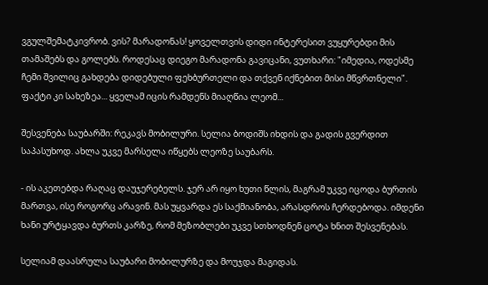ვგულშემატკივრობ. ვის? მარადონას! ყოველთვის დიდი ინტერესით ვუყურებდი მის თამაშებს და გოლებს. როდესაც დიეგო მარადონა გავიცანი, ვუთხარი: "იმედია, ოდესმე ჩემი შვილიც გახდება დიდებული ფეხბურთელი და თქვენ იქნებით მისი მწვრთნელი". ფაქტი კი სახეზეა... ყველამ იცის რამდენს მიაღწია ლეომ...

შესვენება საუბარში: რეკავს მობილური. სელია ბოდიშს იხდის და გადის გვერდით საპასუხოდ. ახლა უკვე მარსელა იწყებს ლეოზე საუბარს.

- ის აკეთებდა რაღაც დაუჯერებელს. ჯერ არ იყო ხუთი წლის, მაგრამ უკვე იცოდა ბურთის მართვა, ისე როგორც არავინ. მას უყვარდა ეს საქმიანობა, არასდროს ჩერდებოდა. იმდენი ხანი ურტყავდა ბურთს კარზე, რომ მეზობლები უკვე სთხოდნენ ცოტა ხნით შესვენებას.

სელიამ დაასრულა საუბარი მობილურზე და მოუჯდა მაგიდას.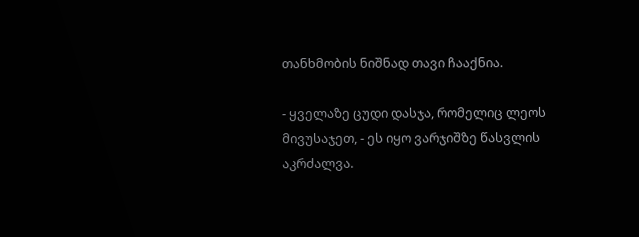თანხმობის ნიშნად თავი ჩააქნია.

- ყველაზე ცუდი დასჯა, რომელიც ლეოს მივუსაჯეთ, - ეს იყო ვარჯიშზე წასვლის აკრძალვა.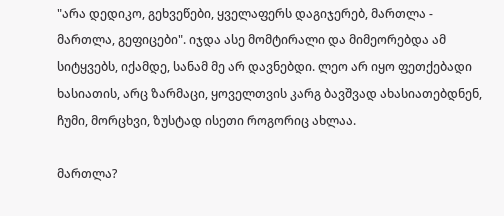"არა დედიკო, გეხვეწები, ყველაფერს დაგიჯერებ, მართლა - მართლა, გეფიცები". იჯდა ასე მომტირალი და მიმეორებდა ამ სიტყვებს, იქამდე, სანამ მე არ დავნებდი. ლეო არ იყო ფეთქებადი ხასიათის, არც ზარმაცი, ყოველთვის კარგ ბავშვად ახასიათებდნენ, ჩუმი, მორცხვი, ზუსტად ისეთი როგორიც ახლაა.

მართლა?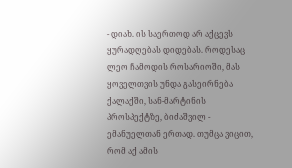- დიახ. ის საერთოდ არ აქცევს ყურადღებას დიდებას. როდესაც ლეო ჩამოდის როსარიოში, მას ყოველთვის უნდა გასეირნება ქალაქში, სან-მარტინის პროსპექტზე, ბიძაშვილ - ემანუელთან ერთად. თუმცა ვიცით, რომ აქ ამის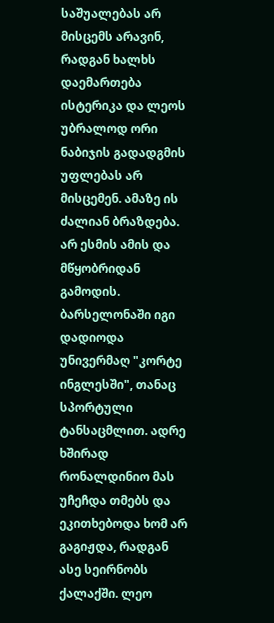საშუალებას არ მისცემს არავინ, რადგან ხალხს დაემართება ისტერიკა და ლეოს უბრალოდ ორი ნაბიჯის გადადგმის უფლებას არ მისცემენ. ამაზე ის ძალიან ბრაზდება. არ ესმის ამის და მწყობრიდან გამოდის. ბარსელონაში იგი დადიოდა უნივერმაღ "კორტე ინგლესში", თანაც სპორტული ტანსაცმლით. ადრე ხშირად რონალდინიო მას უჩეჩდა თმებს და ეკითხებოდა ხომ არ გაგიჟდა, რადგან ასე სეირნობს ქალაქში. ლეო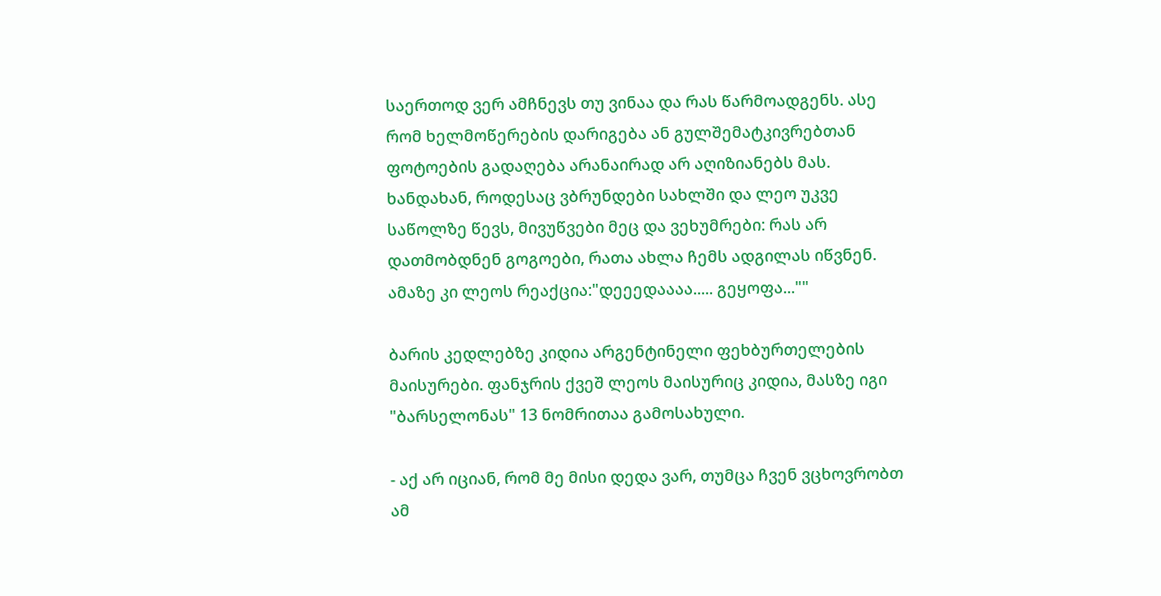საერთოდ ვერ ამჩნევს თუ ვინაა და რას წარმოადგენს. ასე რომ ხელმოწერების დარიგება ან გულშემატკივრებთან ფოტოების გადაღება არანაირად არ აღიზიანებს მას. ხანდახან, როდესაც ვბრუნდები სახლში და ლეო უკვე საწოლზე წევს, მივუწვები მეც და ვეხუმრები: რას არ დათმობდნენ გოგოები, რათა ახლა ჩემს ადგილას იწვნენ. ამაზე კი ლეოს რეაქცია:"დეეედაააა..... გეყოფა...""

ბარის კედლებზე კიდია არგენტინელი ფეხბურთელების მაისურები. ფანჯრის ქვეშ ლეოს მაისურიც კიდია, მასზე იგი "ბარსელონას" 13 ნომრითაა გამოსახული.

- აქ არ იციან, რომ მე მისი დედა ვარ, თუმცა ჩვენ ვცხოვრობთ ამ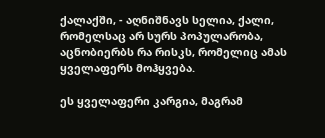ქალაქში, - აღნიშნავს სელია, ქალი, რომელსაც არ სურს პოპულარობა, აცნობიერბს რა რისკს, რომელიც ამას ყველაფერს მოჰყვება.

ეს ყველაფერი კარგია, მაგრამ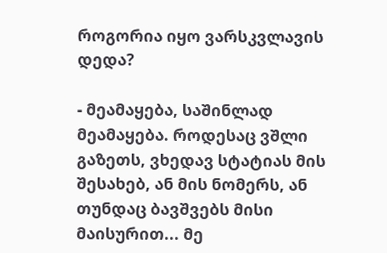როგორია იყო ვარსკვლავის დედა?

- მეამაყება, საშინლად მეამაყება. როდესაც ვშლი გაზეთს, ვხედავ სტატიას მის შესახებ, ან მის ნომერს, ან თუნდაც ბავშვებს მისი მაისურით... მე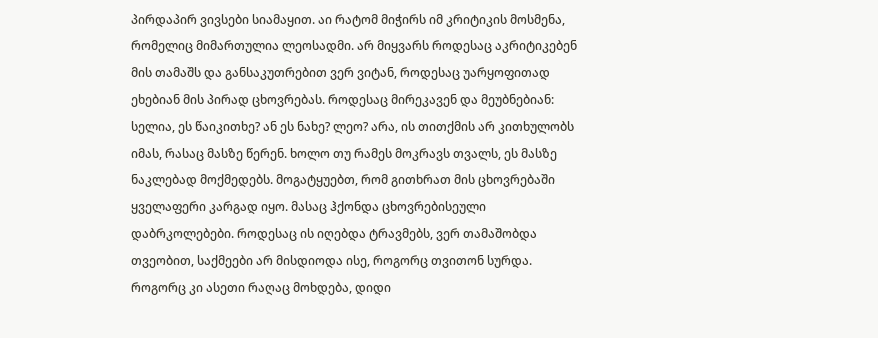პირდაპირ ვივსები სიამაყით. აი რატომ მიჭირს იმ კრიტიკის მოსმენა, რომელიც მიმართულია ლეოსადმი. არ მიყვარს როდესაც აკრიტიკებენ მის თამაშს და განსაკუთრებით ვერ ვიტან, როდესაც უარყოფითად ეხებიან მის პირად ცხოვრებას. როდესაც მირეკავენ და მეუბნებიან: სელია, ეს წაიკითხე? ან ეს ნახე? ლეო? არა, ის თითქმის არ კითხულობს იმას, რასაც მასზე წერენ. ხოლო თუ რამეს მოკრავს თვალს, ეს მასზე ნაკლებად მოქმედებს. მოგატყუებთ, რომ გითხრათ მის ცხოვრებაში ყველაფერი კარგად იყო. მასაც ჰქონდა ცხოვრებისეული დაბრკოლებები. როდესაც ის იღებდა ტრავმებს, ვერ თამაშობდა თვეობით, საქმეები არ მისდიოდა ისე, როგორც თვითონ სურდა. როგორც კი ასეთი რაღაც მოხდება, დიდი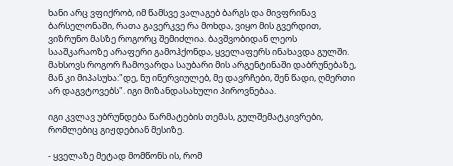ხანი არც ვფიქრობ, იმ წამსვე ვალაგებ ბარგს და მივფრინავ ბარსელონაში, რათა გავერკვე რა მოხდა, ვიყო მის გვერდით, ვიზრუნო მასზე როგორც შემიძლია. ბავშვობიდან ლეოს სააშკარაოზე არაფერი გამოჰქონდა, ყველაფერს ინახავდა გულში. მახსოვს როგორ ჩამოვარდა საუბარი მის არგენტინაში დაბრუნებაზე, მან კი მიპასუხა:"დე, ნუ ინერვიულებ, მე დავრჩები, შენ წადი, ღმერთი არ დაგვტოვებს". იგი მიზანდასახული პიროვნებაა.

იგი კვლავ უბრუნდება წარმატების თემას, გულშემატკივრები, რომლებიც გიჟდებიან მესიზე.

- ყველაზე მეტად მომწონს ის, რომ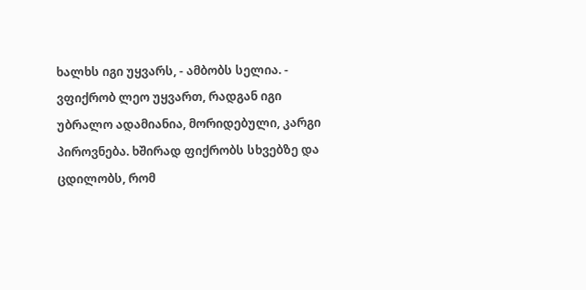ხალხს იგი უყვარს, - ამბობს სელია. - ვფიქრობ ლეო უყვართ, რადგან იგი უბრალო ადამიანია, მორიდებული, კარგი პიროვნება. ხშირად ფიქრობს სხვებზე და ცდილობს, რომ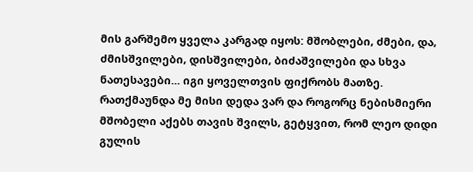მის გარშემო ყველა კარგად იყოს: მშობლები, ძმები, და, ძმისშვილები, დისშვილები, ბიძაშვილები და სხვა ნათესავები... იგი ყოველთვის ფიქრობს მათზე. რათქმაუნდა მე მისი დედა ვარ და როგორც ნებისმიერი მშობელი აქებს თავის შვილს, გეტყვით, რომ ლეო დიდი გულის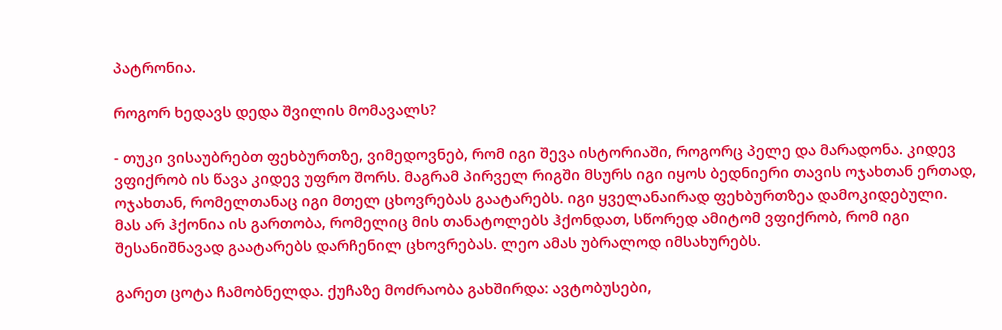პატრონია.

როგორ ხედავს დედა შვილის მომავალს?

- თუკი ვისაუბრებთ ფეხბურთზე, ვიმედოვნებ, რომ იგი შევა ისტორიაში, როგორც პელე და მარადონა. კიდევ ვფიქრობ ის წავა კიდევ უფრო შორს. მაგრამ პირველ რიგში მსურს იგი იყოს ბედნიერი თავის ოჯახთან ერთად, ოჯახთან, რომელთანაც იგი მთელ ცხოვრებას გაატარებს. იგი ყველანაირად ფეხბურთზეა დამოკიდებული. მას არ ჰქონია ის გართობა, რომელიც მის თანატოლებს ჰქონდათ, სწორედ ამიტომ ვფიქრობ, რომ იგი შესანიშნავად გაატარებს დარჩენილ ცხოვრებას. ლეო ამას უბრალოდ იმსახურებს.

გარეთ ცოტა ჩამობნელდა. ქუჩაზე მოძრაობა გახშირდა: ავტობუსები,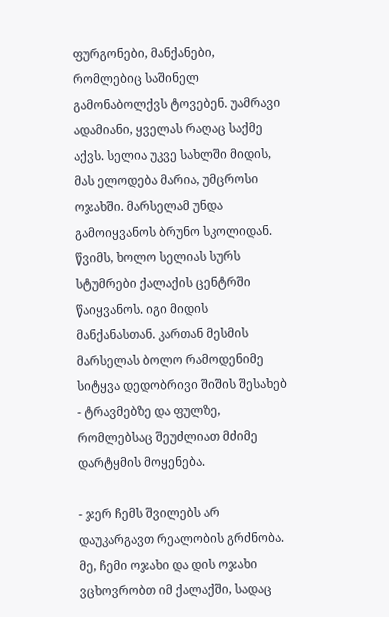ფურგონები, მანქანები, რომლებიც საშინელ გამონაბოლქვს ტოვებენ. უამრავი ადამიანი, ყველას რაღაც საქმე აქვს. სელია უკვე სახლში მიდის, მას ელოდება მარია, უმცროსი ოჯახში. მარსელამ უნდა გამოიყვანოს ბრუნო სკოლიდან. წვიმს, ხოლო სელიას სურს სტუმრები ქალაქის ცენტრში წაიყვანოს. იგი მიდის მანქანასთან. კართან მესმის მარსელას ბოლო რამოდენიმე სიტყვა დედობრივი შიშის შესახებ - ტრავმებზე და ფულზე, რომლებსაც შეუძლიათ მძიმე დარტყმის მოყენება.

- ჯერ ჩემს შვილებს არ დაუკარგავთ რეალობის გრძნობა. მე, ჩემი ოჯახი და დის ოჯახი ვცხოვრობთ იმ ქალაქში, სადაც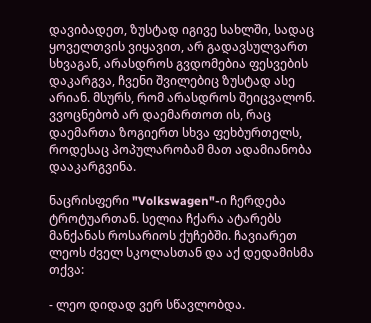დავიბადეთ, ზუსტად იგივე სახლში, სადაც ყოველთვის ვიყავით, არ გადავსულვართ სხვაგან, არასდროს გვდომებია ფესვების დაკარგვა, ჩვენი შვილებიც ზუსტად ასე არიან. მსურს, რომ არასდროს შეიცვალონ. ვვოცნებობ არ დაემართოთ ის, რაც დაემართა ზოგიერთ სხვა ფეხბურთელს, როდესაც პოპულარობამ მათ ადამიანობა დააკარგვინა.

ნაცრისფერი "Volkswagen"-ი ჩერდება ტროტუართან. სელია ჩქარა ატარებს მანქანას როსარიოს ქუჩებში. ჩავიარეთ ლეოს ძველ სკოლასთან და აქ დედამისმა თქვა:

- ლეო დიდად ვერ სწავლობდა.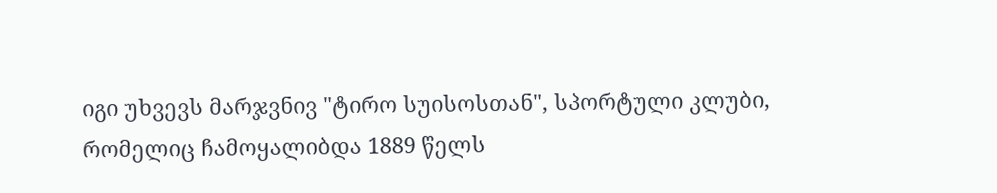იგი უხვევს მარჯვნივ "ტირო სუისოსთან", სპორტული კლუბი, რომელიც ჩამოყალიბდა 1889 წელს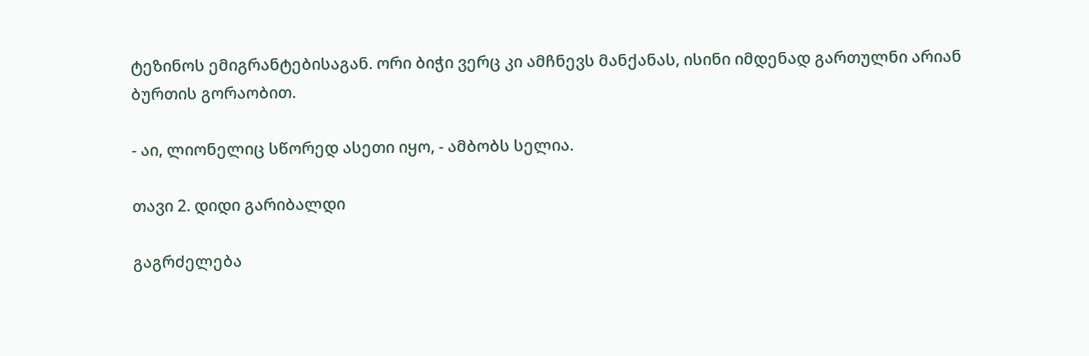ტეზინოს ემიგრანტებისაგან. ორი ბიჭი ვერც კი ამჩნევს მანქანას, ისინი იმდენად გართულნი არიან ბურთის გორაობით.

- აი, ლიონელიც სწორედ ასეთი იყო, - ამბობს სელია.

თავი 2. დიდი გარიბალდი

გაგრძელება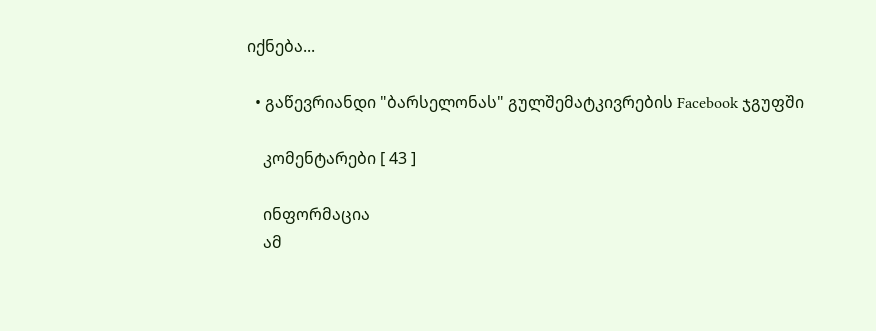იქნება...

  • გაწევრიანდი "ბარსელონას" გულშემატკივრების Facebook ჯგუფში

    კომენტარები [ 43 ]

    ინფორმაცია
    ამ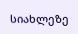სიახლეზე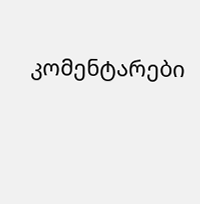კომენტარები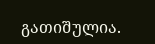გათიშულია.